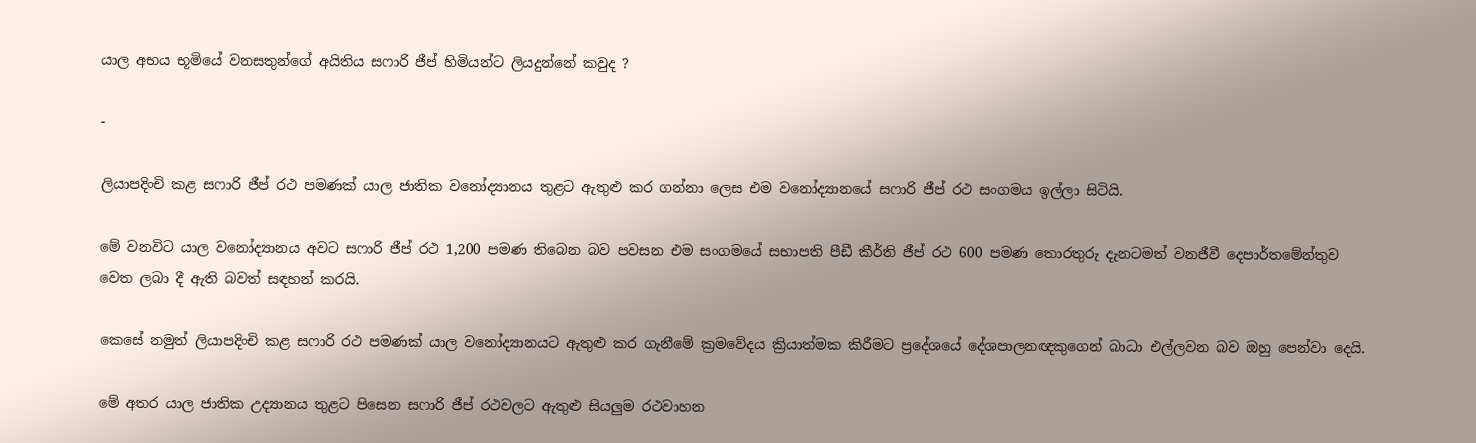යාල අභය භූමියේ වනසතුන්ගේ අයිතිය සෆාරි ජීප් හිමියන්ට ලියදුන්නේ කවුද ?

-

ලියාපදිංචි කළ සෆාරි ජීප් රථ පමණක් යාල ජාතික වනෝද්‍යානය තුළට ඇතුළු කර ගන්නා ලෙස එම වනෝද්‍යානයේ සෆාරි ජීප් රථ සංගමය ඉල්ලා සිටියි.

මේ වනවිට යාල වනෝද්‍යානය අවට සෆාරි ජීප් රථ 1,200 පමණ තිබෙන බව පවසන එම සංගමයේ සභාපති පීඩී කීර්ති ජීප් රථ 600 පමණ තොරතුරු දැනටමත් වනජීවී දෙපාර්තමේන්තුව වෙත ලබා දී ඇති බවත් සඳහන් කරයි.

කෙසේ නමුත් ලියාපදිංචි කළ සෆාරි රථ පමණක් යාල වනෝද්‍යානයට ඇතුළු කර ගැනීමේ ක්‍රමවේදය ක්‍රියාත්මක කිරීමට ප්‍රදේශයේ දේශපාලනඥකුගෙන් බාධා එල්ලවන බව ඔහු පෙන්වා දෙයි.

මේ අතර යාල ජාතික උද්‍යානය තුළට පිසෙන සෆාරි ජීප් රථවලට ඇතුළු සියලුම රථවාහන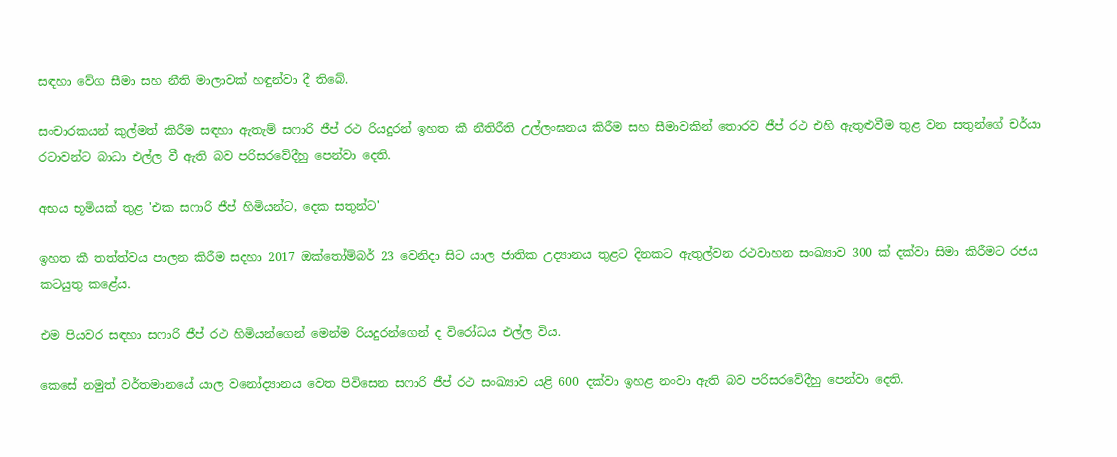සඳහා වේග සීමා සහ නීති මාලාවක් හඳුන්වා දී තිබේ.

සංචාරකයන් කුල්මත් කිරීම සඳහා ඇතැම් සෆාරි ජීප් රථ රියදුරන් ඉහත කී නීතිරීති උල්ලංඝනය කිරීම සහ සීමාවකින් තොරව ජීප් රථ එහි ඇතුළුවීම තුළ වන සතුන්ගේ චර්යා රටාවන්ට බාධා එල්ල වී ඇති බව පරිසරවේදීහු පෙන්වා දෙති.

අභය භූමියක් තුළ 'එක සෆාරි ජීප් හිමියන්ට, දෙක සතුන්ට'

ඉහත කී තත්ත්වය පාලන කිරීම සදහා 2017 ඔක්තෝම්බර් 23 වෙනිදා සිට යාල ජාතික උද්‍යානය තුළට දිනකට ඇතුල්වන රථවාහන සංඛ්‍යාව 300 ක් දක්වා සිමා කිරීමට රජය කටයුතු කළේය.

එම පියවර සඳහා සෆාරි ජීප් රථ හිමියන්ගෙන් මෙන්ම රියදුරන්ගෙන් ද විරෝධය එල්ල විය.

කෙසේ නමුත් වර්තමානයේ යාල වනෝද්‍යානය වෙත පිවිසෙන සෆාරි ජීප් රථ සංඛ්‍යාව යළි 600 දක්වා ඉහළ නංවා ඇති බව පරිසරවේදීහු පෙන්වා දෙති.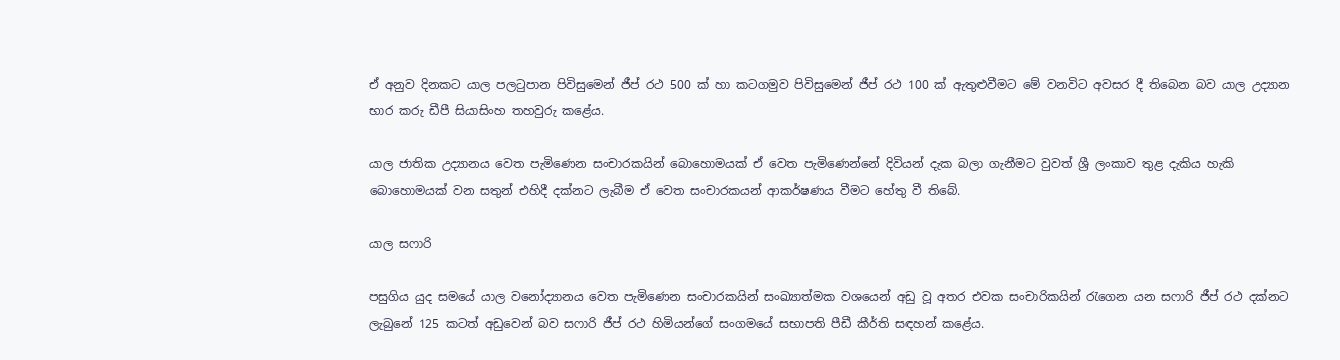ඒ අනුව දිනකට යාල පලටුපාන පිවිසුමෙන් ජීප් රථ 500 ක් හා කටගමුව පිවිසුමෙන් ජීප් රථ 100 ක් ඇතුළුවීමට මේ වනවිට අවසර දී තිබෙන බව යාල උද්‍යාන භාර කරු ඩීපී සියාසිංහ තහවුරු කළේය.

යාල ජාතික උද්‍යානය වෙත පැමිණෙන සංචාරකයින් බොහොමයක් ඒ වෙත පැමිණෙන්නේ දිවියන් දැක බලා ගැනීමට වුවත් ශ්‍රී ලංකාව තුළ දැකිය හැකි බොහොමයක් වන සතුන් එහිදී දක්නට ලැබීම ඒ වෙත සංචාරකයන් ආකර්ෂණය වීමට හේතු වී තිබේ.

යාල සෆාරි

පසුගිය යුද සමයේ යාල වනෝද්‍යානය වෙත පැමිණෙන සංචාරකයින් සංඛ්‍යාත්මක වශයෙන් අඩු වූ අතර එවක සංචාරිකයින් රැගෙන යන සෆාරි ජීප් රථ දක්නට ලැබුනේ 125 කටත් අඩුවෙන් බව සෆාරි ජීප් රථ හිමියන්ගේ සංගමයේ සභාපති පීඩී කීර්ති සඳහන් කළේය.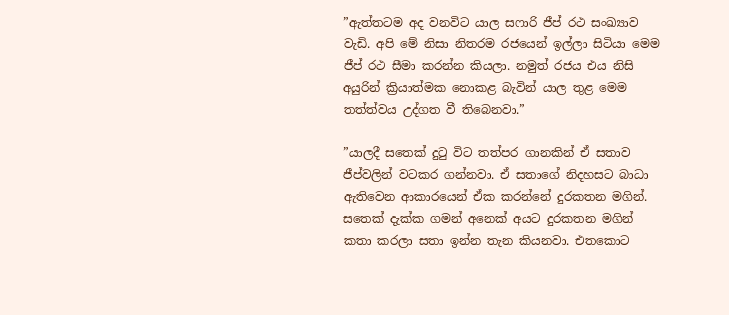”ඇත්තටම අද වනවිට යාල සෆාරි ජීප් රථ සංඛ්‍යාව වැඩි. අපි මේ නිසා නිතරම රජයෙන් ඉල්ලා සිටියා මෙම ජීප් රථ සීමා කරන්න කියලා. නමුත් රජය එය නිසි අයුරින් ක්‍රියාත්මක නොකළ බැවින් යාල තුළ මෙම තත්ත්වය උද්ගත වී තිබෙනවා.”

”යාලදී සතෙක් දුටු විට තත්පර ගානකින් ඒ සතාව ජීප්වලින් වටකර ගන්නවා. ඒ සතාගේ නිදහසට බාධා ඇතිවෙන ආකාරයෙන් ඒක කරන්නේ දුරකතන මගින්. සතෙක් දැක්ක ගමන් අනෙක් අයට දුරකතන මගින් කතා කරලා සතා ඉන්න තැන කියනවා. එතකොට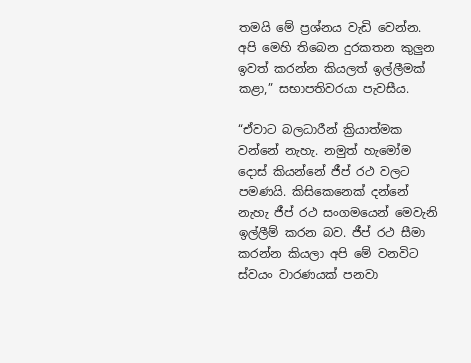තමයි මේ ප්‍රශ්නය වැඩි වෙන්න. අපි මෙහි තිබෙන දුරකතන කුලුන ඉවත් කරන්න කියලත් ඉල්ලීමක් කළා,” සභාපතිවරයා පැවසීය.

“ඒවාට බලධාරීන් ක්‍රියාත්මක වන්නේ නැහැ. නමුත් හැමෝම දොස් කියන්නේ ජීප් රථ වලට පමණයි. කිසිකෙනෙක් දන්නේ නැහැ ජීප් රථ සංගමයෙන් මෙවැනි ඉල්ලීම් කරන බව. ජීප් රථ සීමා කරන්න කියලා අපි මේ වනවිට ස්වයං වාරණයක් පනවා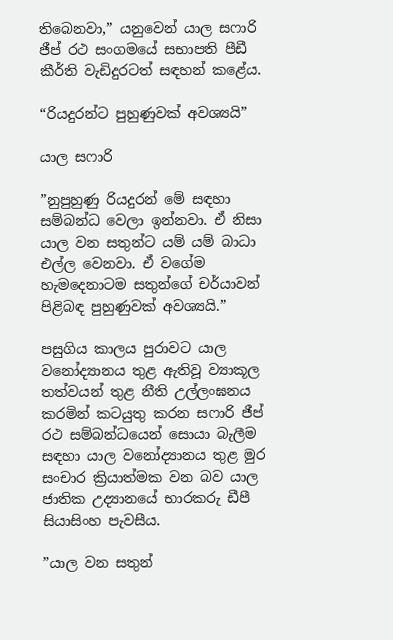තිබෙනවා,” යනුවෙන් යාල සෆාරි ජීප් රථ සංගමයේ සභාපති පීඩී කීර්ති වැඩිදුරටත් සඳහන් කළේය.

“රියදුරන්ට පුහුණුවක් අවශ්‍යයි”

යාල සෆාරි

”නුපුහුණු රියදුරන් මේ සඳහා සම්බන්ධ වෙලා ඉන්නවා. ඒ නිසා යාල වන සතුන්ට යම් යම් බාධා එල්ල වෙනවා. ඒ වගේම හැමදෙනාටම සතුන්ගේ චර්යාවන් පිළිබඳ පුහුණුවක් අවශ්‍යයි.”

පසුගිය කාලය පුරාවට යාල වනෝද්‍යානය තුළ ඇතිවූ ව්‍යාකූල තත්වයන් තුළ නීති උල්ලංඝනය කරමින් කටයුතු කරන සෆාරි ජීප් රථ සම්බන්ධයෙන් සොයා බැලීම සඳහා යාල වනෝද්‍යානය තුළ මුර සංචාර ක්‍රියාත්මක වන බව යාල ජාතික උද්‍යානයේ භාරකරු ඩීපී සියාසිංහ පැවසීය.

”යාල වන සතුන්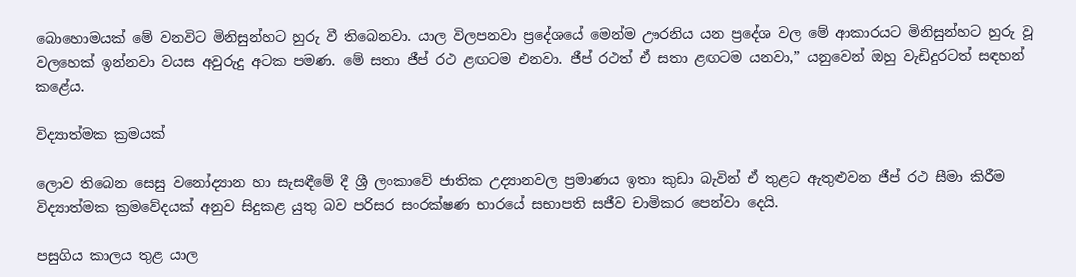බොහොමයක් මේ වනවිට මිනිසුන්හට හුරු වී තිබෙනවා. යාල විලපනවා ප්‍රදේශයේ මෙන්ම ඌරනිය යන ප්‍රදේශ වල මේ ආකාරයට මිනිසුන්හට හුරු වූ වලහෙක් ඉන්නවා වයස අවුරුදු අටක පමණ. මේ සතා ජීප් රථ ළඟටම එනවා. ජීප් රථත් ඒ සතා ළඟටම යනවා,” යනුවෙන් ඔහු වැඩිදුරටත් සඳහන් කළේය.

විද්‍යාත්මක ක්‍රමයක්

ලොව තිබෙන සෙසු වනෝද්‍යාන හා සැසඳීමේ දී ශ්‍රී ලංකාවේ ජාතික උද්‍යානවල ප්‍රමාණය ඉතා කුඩා බැවින් ඒ තුළට ඇතුළුවන ජීප් රථ සීමා කිරීම විද්‍යාත්මක ක්‍රමවේදයක් අනුව සිදුකළ යුතු බව පරිසර සංරක්ෂණ භාරයේ සභාපති සජීව චාමිකර පෙන්වා දෙයි.

පසුගිය කාලය තුළ යාල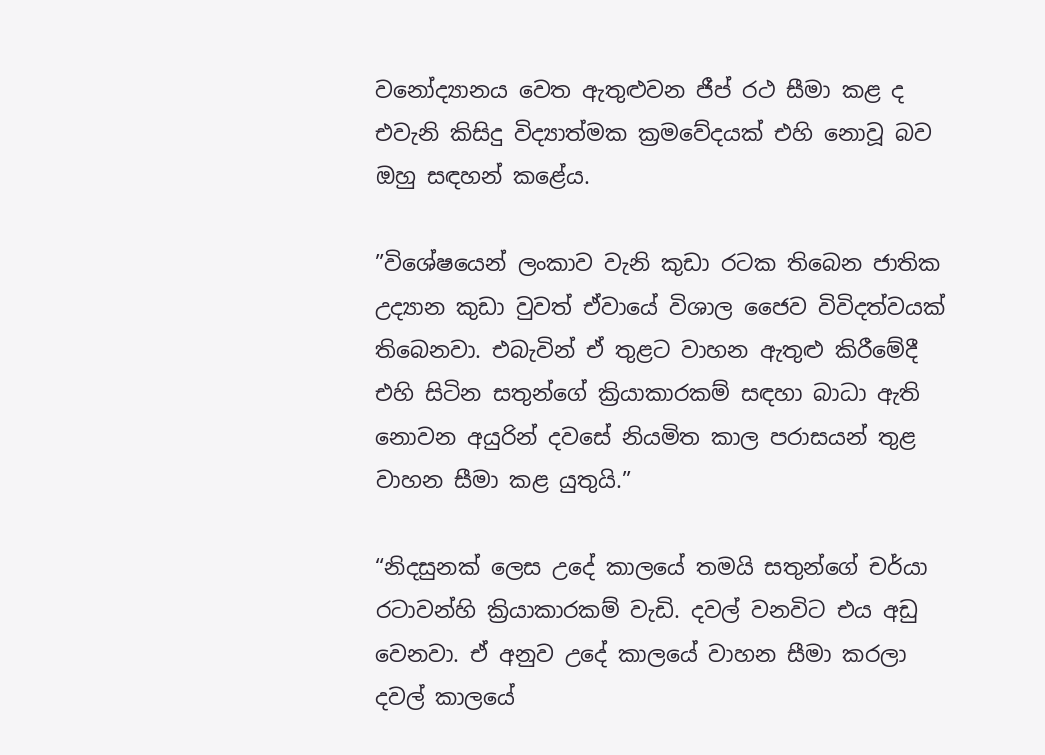වනෝද්‍යානය වෙත ඇතුළුවන ජීප් රථ සීමා කළ ද එවැනි කිසිදු විද්‍යාත්මක ක්‍රමවේදයක් එහි නොවූ බව ඔහු සඳහන් කළේය.

”විශේෂයෙන් ලංකාව වැනි කුඩා රටක තිබෙන ජාතික උද්‍යාන කුඩා වුවත් ඒවායේ විශාල ජෛව විවිදත්වයක් තිබෙනවා. එබැවින් ඒ තුළට වාහන ඇතුළු කිරීමේදී එහි සිටින සතුන්ගේ ක්‍රියාකාරකම් සඳහා බාධා ඇති නොවන අයුරින් දවසේ නියමිත කාල පරාසයන් තුළ වාහන සීමා කළ යුතුයි.”

“නිදසුනක් ලෙස උදේ කාලයේ තමයි සතුන්ගේ චර්යා රටාවන්හි ක්‍රියාකාරකම් වැඩි. දවල් වනවිට එය අඩු වෙනවා. ඒ අනුව උදේ කාලයේ වාහන සීමා කරලා දවල් කාලයේ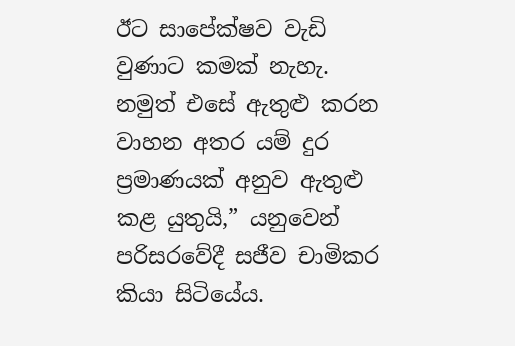ඊට සාපේක්ෂව වැඩි වුණාට කමක් නැහැ. නමුත් එසේ ඇතුළු කරන වාහන අතර යම් දුර ප්‍රමාණයක් අනුව ඇතුළු කළ යුතුයි,” යනුවෙන් පරිසරවේදී සජීව චාමිකර කියා සිටියේය.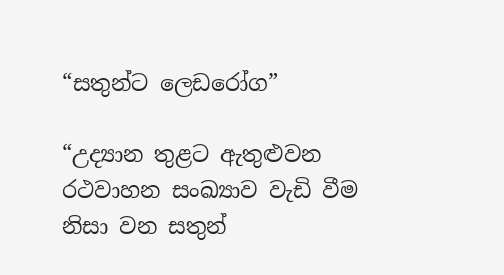“සතුන්ට ලෙඩරෝග”

“උද්‍යාන තුළට ඇතුළුවන රථවාහන සංඛ්‍යාව වැඩි වීම නිසා වන සතුන්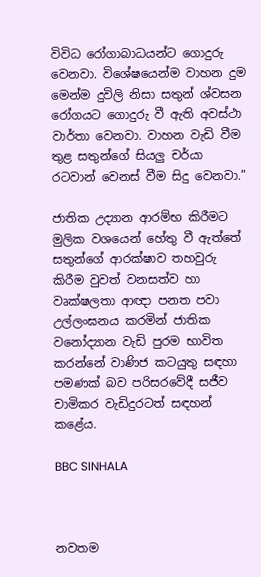විවිධ රෝගාබාධයන්ට ගොදුරු වෙනවා. විශේෂයෙන්ම වාහන දුම මෙන්ම දුවිලි නිසා සතුන් ශ්වසන රෝගයට ගොදුරු වී ඇති අවස්ථා වාර්තා වෙනවා. වාහන වැඩි වීම තුළ සතුන්ගේ සියලු චර්යා රටවාන් වෙනස් වීම සිදු වෙනවා.”

ජාතික උද්‍යාන ආරම්භ කිරීමට මුලික වශයෙන් හේතු වී ඇත්තේ සතුන්ගේ ආරක්ෂාව තහවුරු කිරීම වුවත් වනසත්ව හා වෘක්ෂලතා ආඥා පනත පවා උල්ලංඝනය කරමින් ජාතික වනෝද්‍යාන වැඩි පුරම භාවිත කරන්නේ වාණිජ කටයුතු සඳහා පමණක් බව පරිසරවේදී සජීව චාමිකර වැඩිදුරටත් සඳහන් කළේය.

BBC SINHALA



නවතම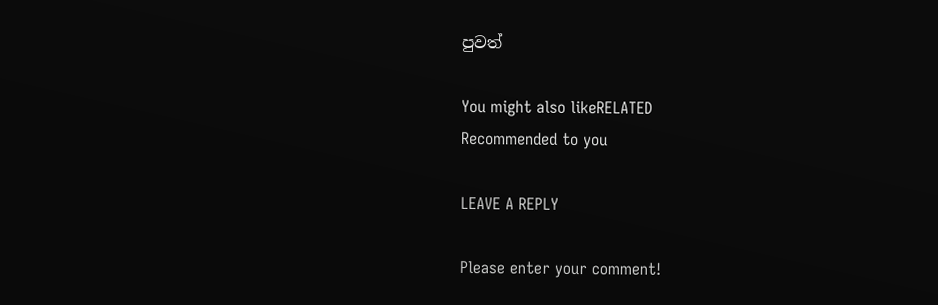පුවත්

You might also likeRELATED
Recommended to you

LEAVE A REPLY

Please enter your comment!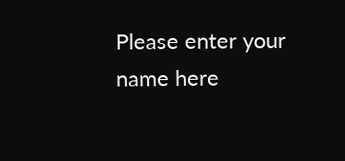Please enter your name here